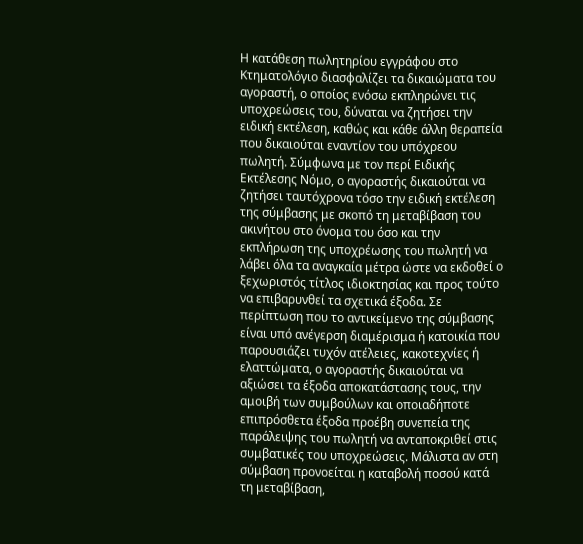Η κατάθεση πωλητηρίου εγγράφου στο Κτηματολόγιο διασφαλίζει τα δικαιώματα του αγοραστή, ο οποίος ενόσω εκπληρώνει τις υποχρεώσεις του, δύναται να ζητήσει την ειδική εκτέλεση, καθώς και κάθε άλλη θεραπεία που δικαιούται εναντίον του υπόχρεου πωλητή. Σύμφωνα με τον περί Ειδικής Εκτέλεσης Νόμο, ο αγοραστής δικαιούται να ζητήσει ταυτόχρονα τόσο την ειδική εκτέλεση της σύμβασης με σκοπό τη μεταβίβαση του ακινήτου στο όνομα του όσο και την εκπλήρωση της υποχρέωσης του πωλητή να λάβει όλα τα αναγκαία μέτρα ώστε να εκδοθεί ο ξεχωριστός τίτλος ιδιοκτησίας και προς τούτο να επιβαρυνθεί τα σχετικά έξοδα. Σε περίπτωση που το αντικείμενο της σύμβασης είναι υπό ανέγερση διαμέρισμα ή κατοικία που παρουσιάζει τυχόν ατέλειες, κακοτεχνίες ή ελαττώματα, ο αγοραστής δικαιούται να αξιώσει τα έξοδα αποκατάστασης τους, την αμοιβή των συμβούλων και οποιαδήποτε επιπρόσθετα έξοδα προέβη συνεπεία της παράλειψης του πωλητή να ανταποκριθεί στις συμβατικές του υποχρεώσεις. Μάλιστα αν στη σύμβαση προνοείται η καταβολή ποσού κατά τη μεταβίβαση,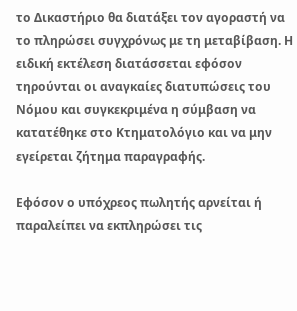το Δικαστήριο θα διατάξει τον αγοραστή να το πληρώσει συγχρόνως με τη μεταβίβαση. Η ειδική εκτέλεση διατάσσεται εφόσον τηρούνται οι αναγκαίες διατυπώσεις του Νόμου και συγκεκριμένα η σύμβαση να κατατέθηκε στο Κτηματολόγιο και να μην εγείρεται ζήτημα παραγραφής.

Εφόσον ο υπόχρεος πωλητής αρνείται ή παραλείπει να εκπληρώσει τις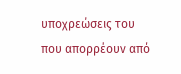υποχρεώσεις του που απορρέουν από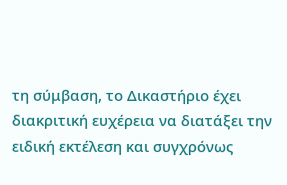τη σύμβαση, το Δικαστήριο έχει διακριτική ευχέρεια να διατάξει την ειδική εκτέλεση και συγχρόνως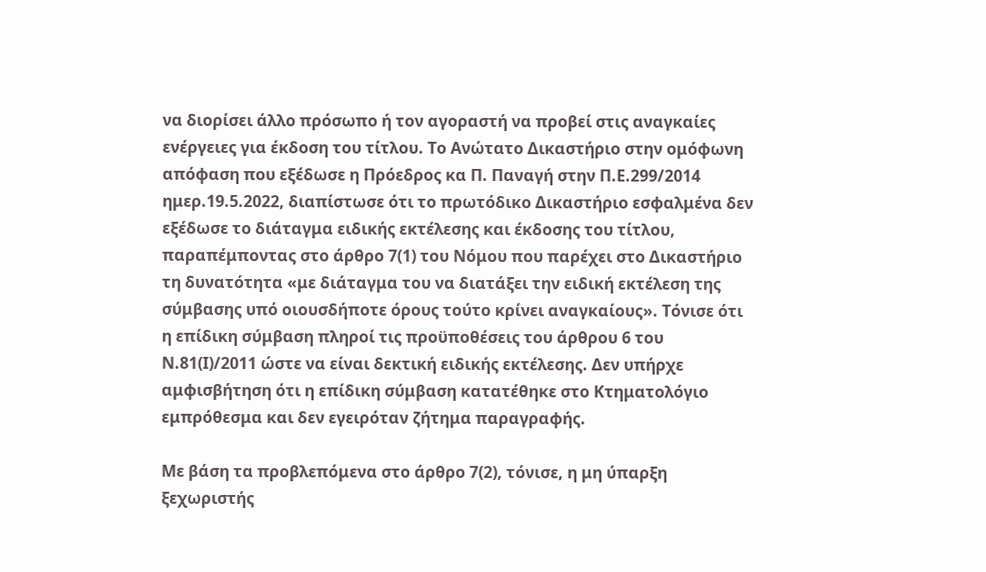να διορίσει άλλο πρόσωπο ή τον αγοραστή να προβεί στις αναγκαίες ενέργειες για έκδοση του τίτλου. Το Ανώτατο Δικαστήριο στην ομόφωνη απόφαση που εξέδωσε η Πρόεδρος κα Π. Παναγή στην Π.Ε.299/2014 ημερ.19.5.2022, διαπίστωσε ότι το πρωτόδικο Δικαστήριο εσφαλμένα δεν εξέδωσε το διάταγμα ειδικής εκτέλεσης και έκδοσης του τίτλου, παραπέμποντας στο άρθρο 7(1) του Νόμου που παρέχει στο Δικαστήριο τη δυνατότητα «με διάταγμα του να διατάξει την ειδική εκτέλεση της σύμβασης υπό οιουσδήποτε όρους τούτο κρίνει αναγκαίους». Τόνισε ότι η επίδικη σύμβαση πληροί τις προϋποθέσεις του άρθρου 6 του Ν.81(Ι)/2011 ώστε να είναι δεκτική ειδικής εκτέλεσης. Δεν υπήρχε αμφισβήτηση ότι η επίδικη σύμβαση κατατέθηκε στο Κτηματολόγιο εμπρόθεσμα και δεν εγειρόταν ζήτημα παραγραφής.

Με βάση τα προβλεπόμενα στο άρθρο 7(2), τόνισε, η μη ύπαρξη ξεχωριστής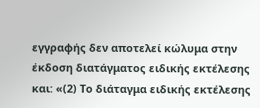εγγραφής δεν αποτελεί κώλυμα στην έκδοση διατάγματος ειδικής εκτέλεσης και: «(2) Το διάταγμα ειδικής εκτέλεσης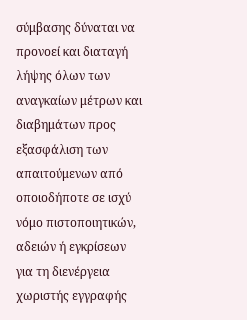σύμβασης δύναται να προνοεί και διαταγή λήψης όλων των αναγκαίων μέτρων και διαβημάτων προς εξασφάλιση των απαιτούμενων από οποιοδήποτε σε ισχύ νόμο πιστοποιητικών, αδειών ή εγκρίσεων για τη διενέργεια χωριστής εγγραφής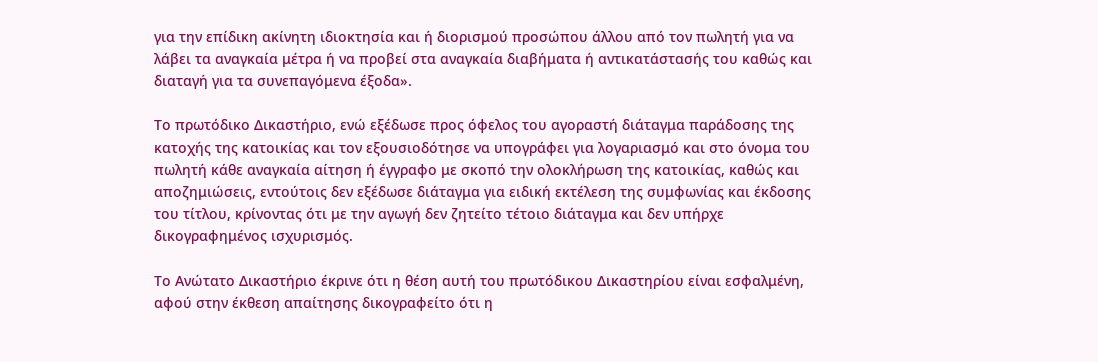για την επίδικη ακίνητη ιδιοκτησία και ή διορισμού προσώπου άλλου από τον πωλητή για να λάβει τα αναγκαία μέτρα ή να προβεί στα αναγκαία διαβήματα ή αντικατάστασής του καθώς και διαταγή για τα συνεπαγόμενα έξοδα».

Το πρωτόδικο Δικαστήριο, ενώ εξέδωσε προς όφελος του αγοραστή διάταγμα παράδοσης της κατοχής της κατοικίας και τον εξουσιοδότησε να υπογράφει για λογαριασμό και στο όνομα του πωλητή κάθε αναγκαία αίτηση ή έγγραφο με σκοπό την ολοκλήρωση της κατοικίας, καθώς και αποζημιώσεις, εντούτοις δεν εξέδωσε διάταγμα για ειδική εκτέλεση της συμφωνίας και έκδοσης του τίτλου, κρίνοντας ότι με την αγωγή δεν ζητείτο τέτοιο διάταγμα και δεν υπήρχε δικογραφημένος ισχυρισμός.

Το Ανώτατο Δικαστήριο έκρινε ότι η θέση αυτή του πρωτόδικου Δικαστηρίου είναι εσφαλμένη, αφού στην έκθεση απαίτησης δικογραφείτο ότι η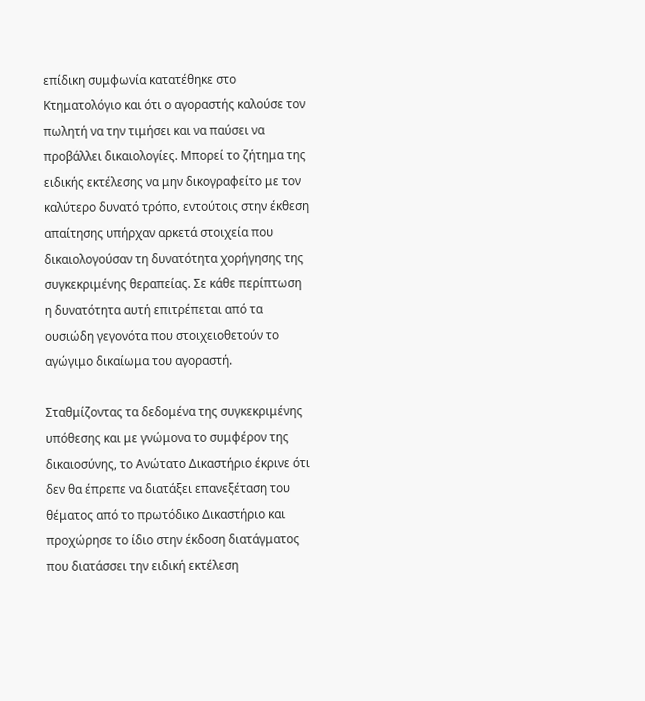επίδικη συμφωνία κατατέθηκε στο Κτηματολόγιο και ότι ο αγοραστής καλούσε τον πωλητή να την τιμήσει και να παύσει να προβάλλει δικαιολογίες. Μπορεί το ζήτημα της ειδικής εκτέλεσης να μην δικογραφείτο με τον καλύτερο δυνατό τρόπο, εντούτοις στην έκθεση απαίτησης υπήρχαν αρκετά στοιχεία που δικαιολογούσαν τη δυνατότητα χορήγησης της συγκεκριμένης θεραπείας. Σε κάθε περίπτωση η δυνατότητα αυτή επιτρέπεται από τα ουσιώδη γεγονότα που στοιχειοθετούν το αγώγιμο δικαίωμα του αγοραστή.

Σταθμίζοντας τα δεδομένα της συγκεκριμένης υπόθεσης και με γνώμονα το συμφέρον της δικαιοσύνης, το Ανώτατο Δικαστήριο έκρινε ότι δεν θα έπρεπε να διατάξει επανεξέταση του θέματος από το πρωτόδικο Δικαστήριο και προχώρησε το ίδιο στην έκδοση διατάγματος που διατάσσει την ειδική εκτέλεση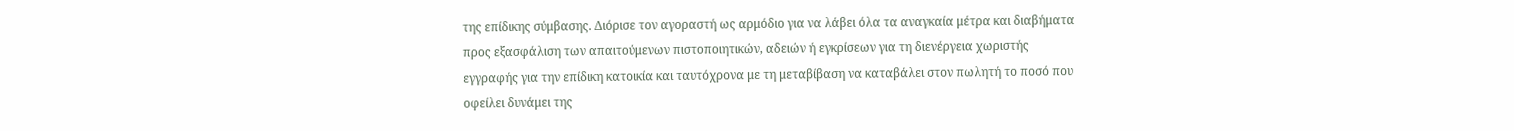της επίδικης σύμβασης. Διόρισε τον αγοραστή ως αρμόδιο για να λάβει όλα τα αναγκαία μέτρα και διαβήματα προς εξασφάλιση των απαιτούμενων πιστοποιητικών, αδειών ή εγκρίσεων για τη διενέργεια χωριστής εγγραφής για την επίδικη κατοικία και ταυτόχρονα με τη μεταβίβαση να καταβάλει στον πωλητή το ποσό που οφείλει δυνάμει της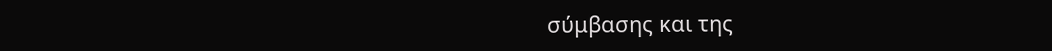σύμβασης και της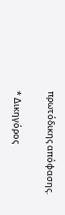πρωτόδικης απόφασης.

* Δικηγόρος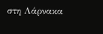στη Λάρνακα